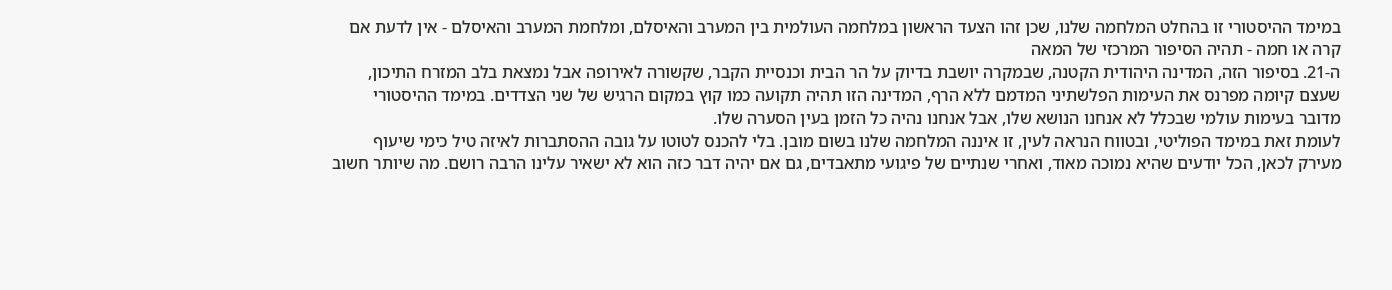במימד ההיסטורי זו בהחלט המלחמה שלנו, שכן זהו הצעד הראשון במלחמה העולמית בין המערב והאיסלם, ומלחמת המערב והאיסלם - אין לדעת אם קרה או חמה - תהיה הסיפור המרכזי של המאה
ה-21. בסיפור הזה, המדינה היהודית הקטנה, שבמקרה יושבת בדיוק על הר הבית וכנסיית הקבר, שקשורה לאירופה אבל נמצאת בלב המזרח התיכון, שעצם קיומה מפרנס את העימות הפלשתיני המדמם ללא הרף, המדינה הזו תהיה תקועה כמו קוץ במקום הרגיש של שני הצדדים. במימד ההיסטורי מדובר בעימות עולמי שבכלל לא אנחנו הנושא שלו, אבל אנחנו נהיה כל הזמן בעין הסערה שלו.
לעומת זאת במימד הפוליטי, ובטווח הנראה לעין, זו איננה המלחמה שלנו בשום מובן. בלי להכנס לטוטו על גובה ההסתברות לאיזה טיל כימי שיעוף מעירק לכאן, הכל יודעים שהיא נמוכה מאוד, ואחרי שנתיים של פיגועי מתאבדים, גם אם יהיה דבר כזה הוא לא ישאיר עלינו הרבה רושם. מה שיותר חשוב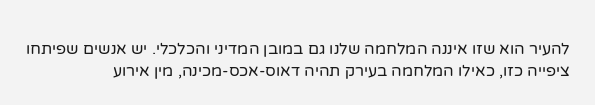להעיר הוא שזו איננה המלחמה שלנו גם במובן המדיני והכלכלי. יש אנשים שפיתחו ציפייה כזו, כאילו המלחמה בעירק תהיה דאוס-אכס-מכינה, מין אירוע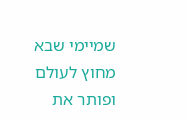שמיימי שבא מחוץ לעולם ופותר את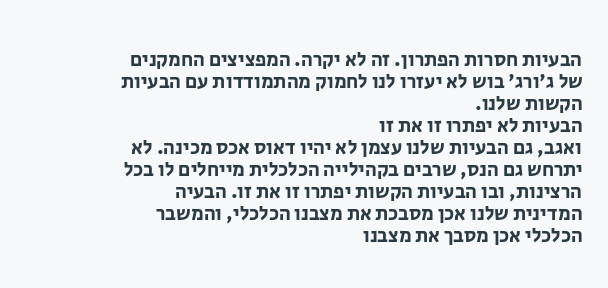הבעיות חסרות הפתרון. זה לא יקרה. המפציצים החמקנים של ג'ורג' בוש לא יעזרו לנו לחמוק מהתמודדות עם הבעיות הקשות שלנו.
הבעיות לא יפתרו זו את זו
ואגב, גם הבעיות שלנו עצמן לא יהיו דאוס אכס מכינה. לא יתרחש גם הנס, שרבים בקהילייה הכלכלית מייחלים לו בכל הרצינות, ובו הבעיות הקשות יפתרו זו את זו. הבעיה המדינית שלנו אכן מסבכת את מצבנו הכלכלי, והמשבר הכלכלי אכן מסבך את מצבנו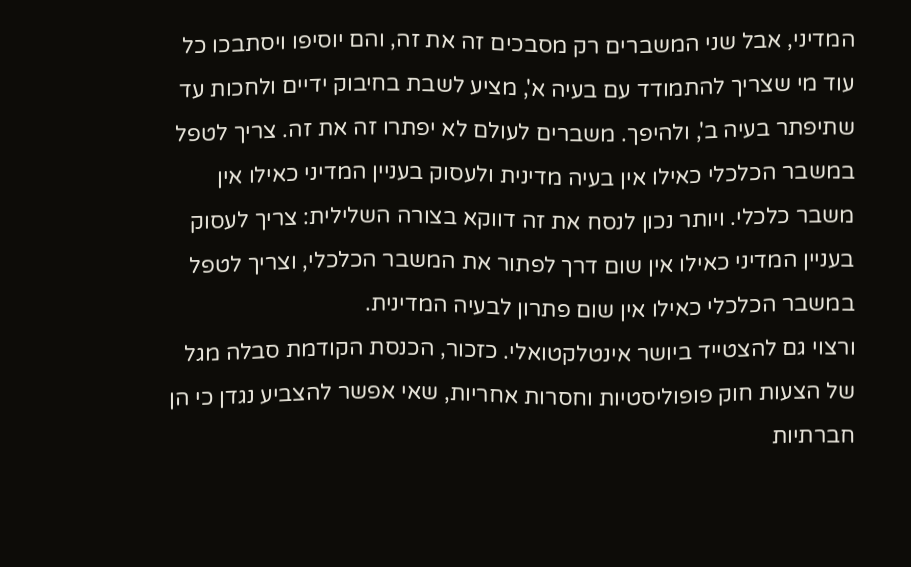המדיני, אבל שני המשברים רק מסבכים זה את זה, והם יוסיפו ויסתבכו כל עוד מי שצריך להתמודד עם בעיה א', מציע לשבת בחיבוק ידיים ולחכות עד שתיפתר בעיה ב', ולהיפך. משברים לעולם לא יפתרו זה את זה. צריך לטפל במשבר הכלכלי כאילו אין בעיה מדינית ולעסוק בעניין המדיני כאילו אין משבר כלכלי. ויותר נכון לנסח את זה דווקא בצורה השלילית: צריך לעסוק בעניין המדיני כאילו אין שום דרך לפתור את המשבר הכלכלי, וצריך לטפל במשבר הכלכלי כאילו אין שום פתרון לבעיה המדינית.
ורצוי גם להצטייד ביושר אינטלקטואלי. כזכור, הכנסת הקודמת סבלה מגל של הצעות חוק פופוליסטיות וחסרות אחריות, שאי אפשר להצביע נגדן כי הן חברתיות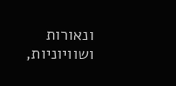ונאורות ושוויוניות,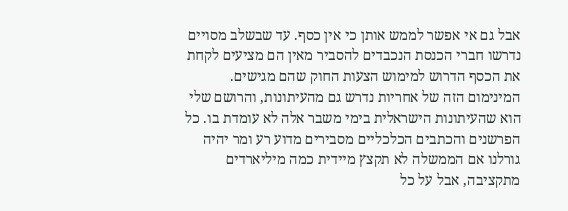אבל גם אי אפשר לממש אותן כי אין כסף. עד שבשלב מסויים נדרשו חברי הכנסת הנכבדים להסביר מאין הם מציעים לקחת את הכסף הדרוש למימוש הצעות החוק שהם מגישים. המינימום הזה של אחריות נדרש גם מהעיתונות, והרושם שלי הוא שהעיתונות הישראלית בימי משבר אלה לא עומדת בו. כל הפרשנים והכתבים הכלכליים מסבירים מדוע רע ומר יהיה גורלנו אם הממשלה לא תקצץ מיידית כמה מיליארדים מתקציבה, אבל על כל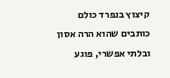קיצוץ בנפרד כולם כותבים שהוא הרה אסון ובלתי אפשרי, פוגע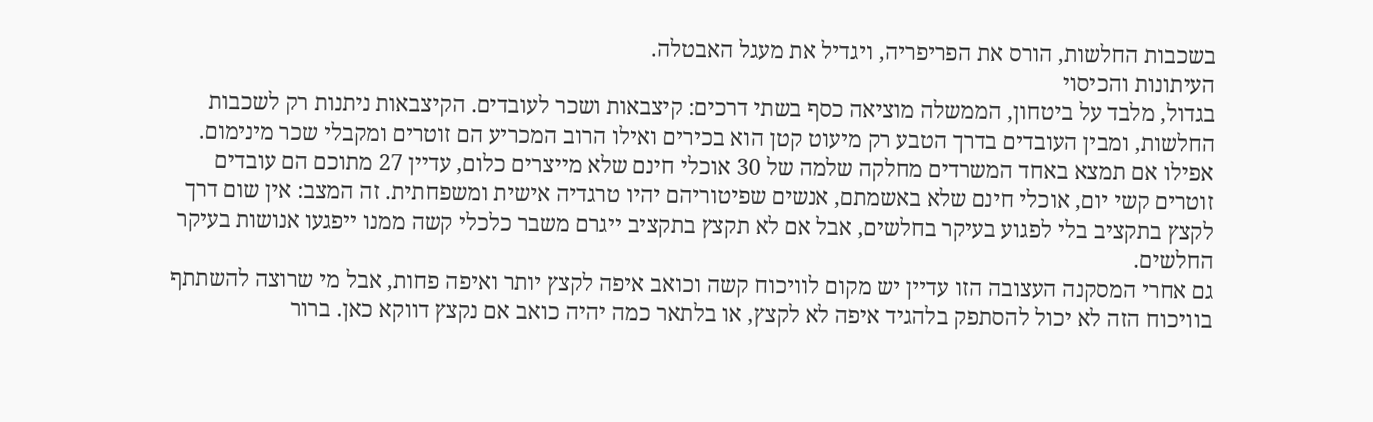בשכבות החלשות, הורס את הפריפריה, ויגדיל את מעגל האבטלה.
העיתונות והכיסוי
בגדול, מלבד על ביטחון, הממשלה מוציאה כסף בשתי דרכים: קיצבאות ושכר לעובדים. הקיצבאות ניתנות רק לשכבות החלשות, ומבין העובדים בדרך הטבע רק מיעוט קטן הוא בכירים ואילו הרוב המכריע הם זוטרים ומקבלי שכר מינימום. אפילו אם תמצא באחד המשרדים מחלקה שלמה של 30 אוכלי חינם שלא מייצרים כלום, עדיין 27 מתוכם הם עובדים זוטרים קשי יום, אוכלי חינם שלא באשמתם, אנשים שפיטוריהם יהיו טרגדיה אישית ומשפחתית. זה המצב: אין שום דרך לקצץ בתקציב בלי לפגוע בעיקר בחלשים, אבל אם לא תקצץ בתקציב ייגרם משבר כלכלי קשה ממנו ייפגעו אנושות בעיקר החלשים.
גם אחרי המסקנה העצובה הזו עדיין יש מקום לוויכוח קשה וכואב איפה לקצץ יותר ואיפה פחות, אבל מי שרוצה להשתתף בוויכוח הזה לא יכול להסתפק בלהגיד איפה לא לקצץ, או בלתאר כמה יהיה כואב אם נקצץ דווקא כאן. ברור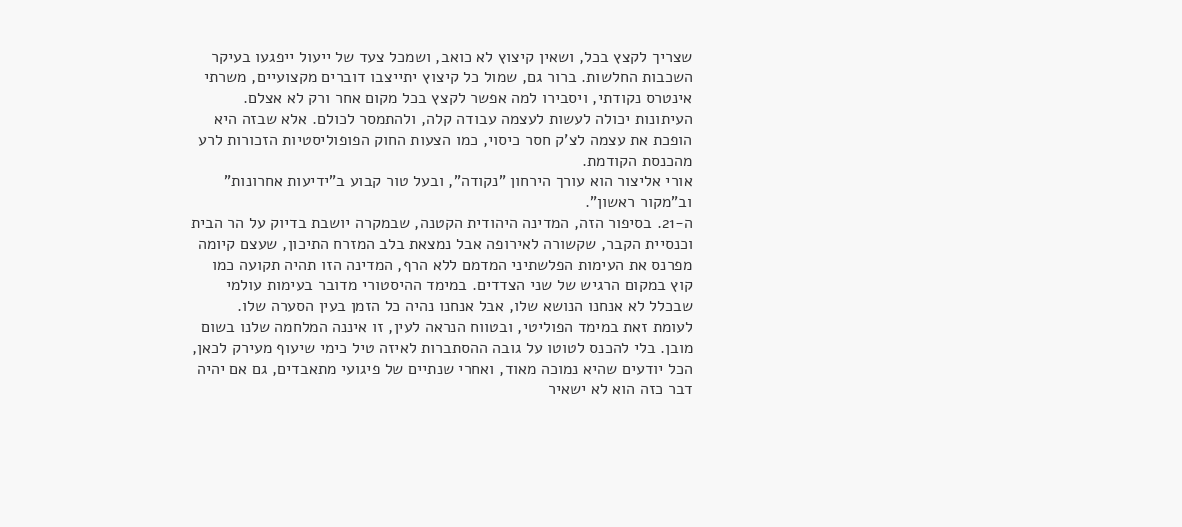שצריך לקצץ בכל, ושאין קיצוץ לא כואב, ושמכל צעד של ייעול ייפגעו בעיקר השכבות החלשות. ברור גם, שמול כל קיצוץ יתייצבו דוברים מקצועיים, משרתי אינטרס נקודתי, ויסבירו למה אפשר לקצץ בכל מקום אחר ורק לא אצלם. העיתונות יכולה לעשות לעצמה עבודה קלה, ולהתמסר לכולם. אלא שבזה היא הופכת את עצמה לצ'ק חסר כיסוי, כמו הצעות החוק הפופוליסטיות הזכורות לרע מהכנסת הקודמת.
אורי אליצור הוא עורך הירחון "נקודה", ובעל טור קבוע ב"ידיעות אחרונות" וב"מקור ראשון".
ה-21. בסיפור הזה, המדינה היהודית הקטנה, שבמקרה יושבת בדיוק על הר הבית וכנסיית הקבר, שקשורה לאירופה אבל נמצאת בלב המזרח התיכון, שעצם קיומה מפרנס את העימות הפלשתיני המדמם ללא הרף, המדינה הזו תהיה תקועה כמו קוץ במקום הרגיש של שני הצדדים. במימד ההיסטורי מדובר בעימות עולמי שבכלל לא אנחנו הנושא שלו, אבל אנחנו נהיה כל הזמן בעין הסערה שלו.
לעומת זאת במימד הפוליטי, ובטווח הנראה לעין, זו איננה המלחמה שלנו בשום מובן. בלי להכנס לטוטו על גובה ההסתברות לאיזה טיל כימי שיעוף מעירק לכאן, הכל יודעים שהיא נמוכה מאוד, ואחרי שנתיים של פיגועי מתאבדים, גם אם יהיה דבר כזה הוא לא ישאיר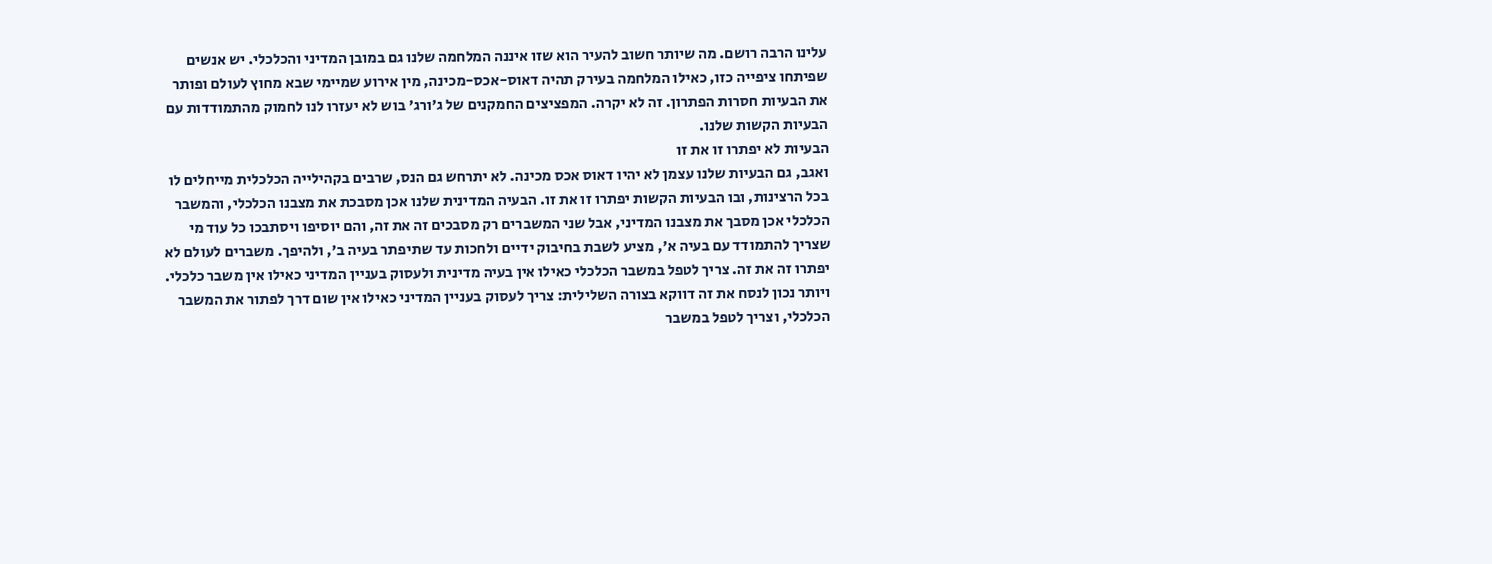עלינו הרבה רושם. מה שיותר חשוב להעיר הוא שזו איננה המלחמה שלנו גם במובן המדיני והכלכלי. יש אנשים שפיתחו ציפייה כזו, כאילו המלחמה בעירק תהיה דאוס-אכס-מכינה, מין אירוע שמיימי שבא מחוץ לעולם ופותר את הבעיות חסרות הפתרון. זה לא יקרה. המפציצים החמקנים של ג'ורג' בוש לא יעזרו לנו לחמוק מהתמודדות עם הבעיות הקשות שלנו.
הבעיות לא יפתרו זו את זו
ואגב, גם הבעיות שלנו עצמן לא יהיו דאוס אכס מכינה. לא יתרחש גם הנס, שרבים בקהילייה הכלכלית מייחלים לו בכל הרצינות, ובו הבעיות הקשות יפתרו זו את זו. הבעיה המדינית שלנו אכן מסבכת את מצבנו הכלכלי, והמשבר הכלכלי אכן מסבך את מצבנו המדיני, אבל שני המשברים רק מסבכים זה את זה, והם יוסיפו ויסתבכו כל עוד מי שצריך להתמודד עם בעיה א', מציע לשבת בחיבוק ידיים ולחכות עד שתיפתר בעיה ב', ולהיפך. משברים לעולם לא יפתרו זה את זה. צריך לטפל במשבר הכלכלי כאילו אין בעיה מדינית ולעסוק בעניין המדיני כאילו אין משבר כלכלי. ויותר נכון לנסח את זה דווקא בצורה השלילית: צריך לעסוק בעניין המדיני כאילו אין שום דרך לפתור את המשבר הכלכלי, וצריך לטפל במשבר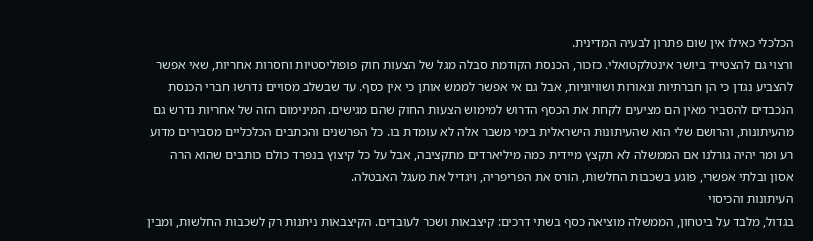הכלכלי כאילו אין שום פתרון לבעיה המדינית.
ורצוי גם להצטייד ביושר אינטלקטואלי. כזכור, הכנסת הקודמת סבלה מגל של הצעות חוק פופוליסטיות וחסרות אחריות, שאי אפשר להצביע נגדן כי הן חברתיות ונאורות ושוויוניות, אבל גם אי אפשר לממש אותן כי אין כסף. עד שבשלב מסויים נדרשו חברי הכנסת הנכבדים להסביר מאין הם מציעים לקחת את הכסף הדרוש למימוש הצעות החוק שהם מגישים. המינימום הזה של אחריות נדרש גם מהעיתונות, והרושם שלי הוא שהעיתונות הישראלית בימי משבר אלה לא עומדת בו. כל הפרשנים והכתבים הכלכליים מסבירים מדוע רע ומר יהיה גורלנו אם הממשלה לא תקצץ מיידית כמה מיליארדים מתקציבה, אבל על כל קיצוץ בנפרד כולם כותבים שהוא הרה אסון ובלתי אפשרי, פוגע בשכבות החלשות, הורס את הפריפריה, ויגדיל את מעגל האבטלה.
העיתונות והכיסוי
בגדול, מלבד על ביטחון, הממשלה מוציאה כסף בשתי דרכים: קיצבאות ושכר לעובדים. הקיצבאות ניתנות רק לשכבות החלשות, ומבין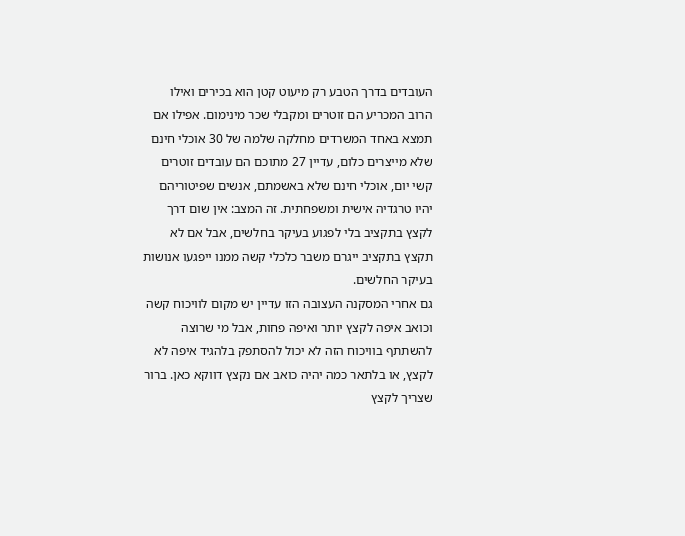העובדים בדרך הטבע רק מיעוט קטן הוא בכירים ואילו הרוב המכריע הם זוטרים ומקבלי שכר מינימום. אפילו אם תמצא באחד המשרדים מחלקה שלמה של 30 אוכלי חינם שלא מייצרים כלום, עדיין 27 מתוכם הם עובדים זוטרים קשי יום, אוכלי חינם שלא באשמתם, אנשים שפיטוריהם יהיו טרגדיה אישית ומשפחתית. זה המצב: אין שום דרך לקצץ בתקציב בלי לפגוע בעיקר בחלשים, אבל אם לא תקצץ בתקציב ייגרם משבר כלכלי קשה ממנו ייפגעו אנושות בעיקר החלשים.
גם אחרי המסקנה העצובה הזו עדיין יש מקום לוויכוח קשה וכואב איפה לקצץ יותר ואיפה פחות, אבל מי שרוצה להשתתף בוויכוח הזה לא יכול להסתפק בלהגיד איפה לא לקצץ, או בלתאר כמה יהיה כואב אם נקצץ דווקא כאן. ברור שצריך לקצץ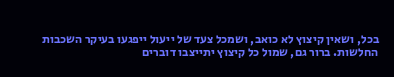בכל, ושאין קיצוץ לא כואב, ושמכל צעד של ייעול ייפגעו בעיקר השכבות החלשות. ברור גם, שמול כל קיצוץ יתייצבו דוברים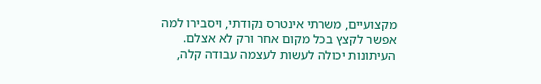מקצועיים, משרתי אינטרס נקודתי, ויסבירו למה אפשר לקצץ בכל מקום אחר ורק לא אצלם. העיתונות יכולה לעשות לעצמה עבודה קלה,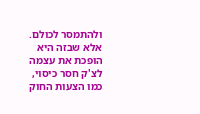ולהתמסר לכולם. אלא שבזה היא הופכת את עצמה לצ'ק חסר כיסוי, כמו הצעות החוק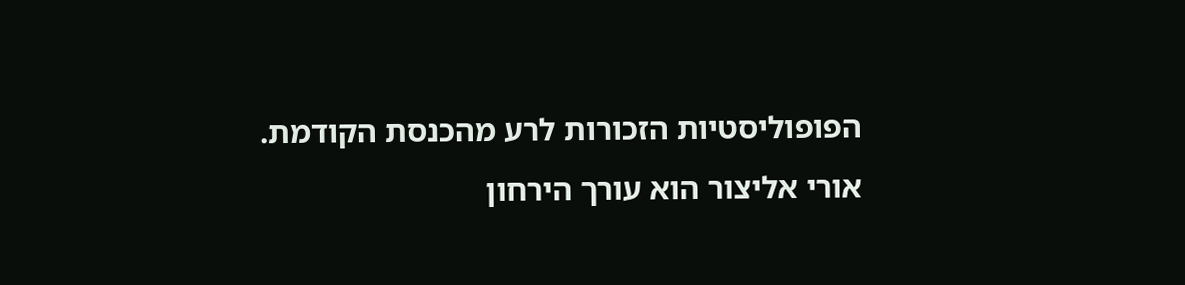הפופוליסטיות הזכורות לרע מהכנסת הקודמת.
אורי אליצור הוא עורך הירחון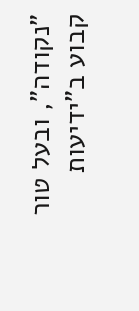"נקודה", ובעל טור קבוע ב"ידיעות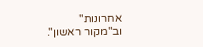אחרונות" וב"מקור ראשון".